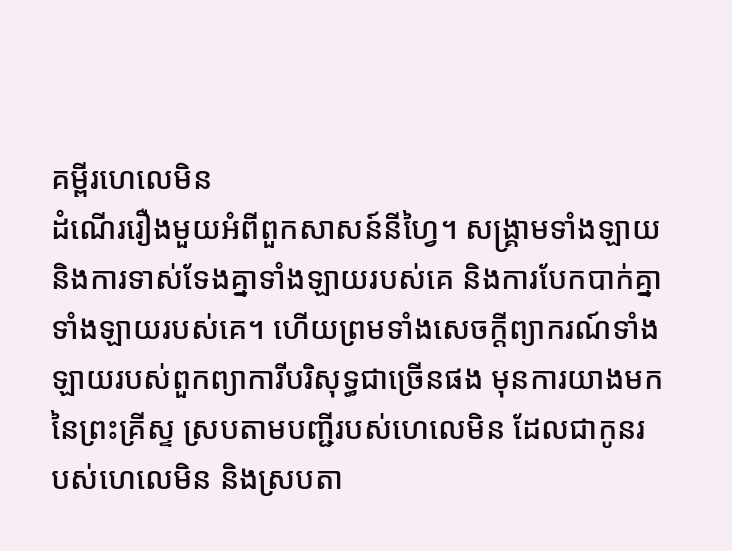គម្ពីរហេលេមិន
ដំណើររឿងមួយអំពីពួកសាសន៍នីហ្វៃ។ សង្គ្រាមទាំងឡាយ និងការទាស់ទែងគ្នាទាំងឡាយរបស់គេ និងការបែកបាក់គ្នាទាំងឡាយរបស់គេ។ ហើយព្រមទាំងសេចក្ដីព្យាករណ៍ទាំងឡាយរបស់ពួកព្យាការីបរិសុទ្ធជាច្រើនផង មុនការយាងមកនៃព្រះគ្រីស្ទ ស្របតាមបញ្ជីរបស់ហេលេមិន ដែលជាកូនរបស់ហេលេមិន និងស្របតា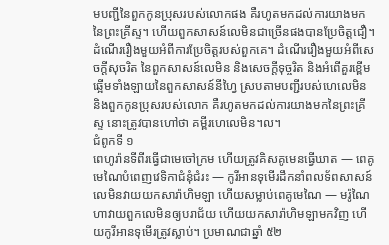មបញ្ជីនៃពួកកូនប្រុសរបស់លោកផង គឺរហូតមកដល់ការយាងមកនៃព្រះគ្រីស្ទ។ ហើយពួកសាសន៍លេមិនជាច្រើនផងបានប្រែចិត្តជឿ។ ដំណើររឿងមួយអំពីការប្រែចិត្តរបស់ពួកគេ។ ដំណើររឿងមួយអំពីសេចក្ដីសុចរិត នៃពួកសាសន៍លេមិន និងសេចក្ដីទុច្ចរិត និងអំពើគួរខ្ពើមឆ្អើមទាំងឡាយនៃពួកសាសន៍នីហ្វៃ ស្របតាមបញ្ជីរបស់ហេលេមិន និងពួកកូនប្រុសរបស់លោក គឺរហូតមកដល់ការយាងមកនៃព្រះគ្រីស្ទ នោះត្រូវបានហៅថា គម្ពីរហេលេមិន។ល។
ជំពូកទី ១
ពេហូរ៉ានទីពីរធ្វើជាមេចៅក្រម ហើយត្រូវគិសគូមេនធ្វើឃាត — ពេគូមេណៃបំពេញវេទិកាជំនុំជំរះ — កូរីអានទុមើរដឹកនាំពលទ័ពសាសន៍លេមិនវាយយកសារ៉ាហិមឡា ហើយសម្លាប់ពេគូមេណៃ — មរ៉ូណៃហាវាយពួកលេមិនឲ្យបរាជ័យ ហើយយកសារ៉ាហិមឡាមកវិញ ហើយកូរីអានទុមើរត្រូវស្លាប់។ ប្រមាណជាឆ្នាំ ៥២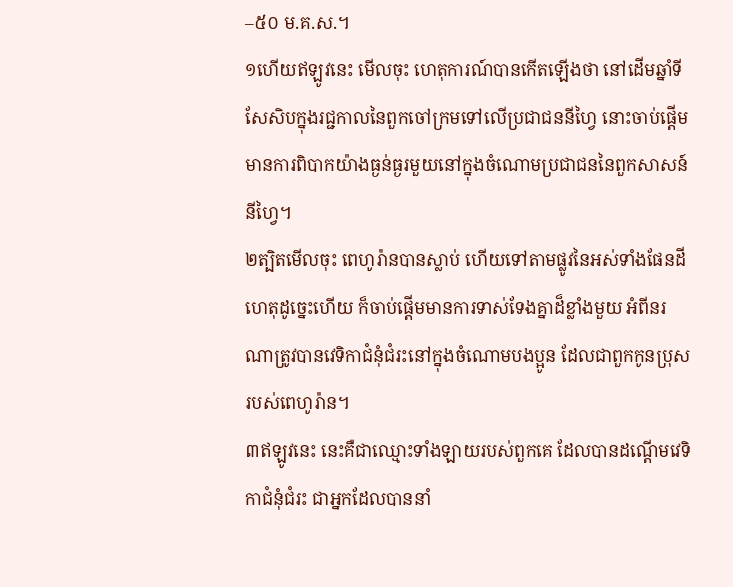–៥០ ម.គ.ស.។
១ហើយឥឡូវនេះ មើលចុះ ហេតុការណ៍បានកើតឡើងថា នៅដើមឆ្នាំទីសែសិបក្នុងរជ្ជកាលនៃពួកចៅក្រមទៅលើប្រជាជននីហ្វៃ នោះចាប់ផ្ដើមមានការពិបាកយ៉ាងធ្ងន់ធ្ងរមួយនៅក្នុងចំណោមប្រជាជននៃពួកសាសន៍នីហ្វៃ។
២ត្បិតមើលចុះ ពេហូរ៉ានបានស្លាប់ ហើយទៅតាមផ្លូវនៃអស់ទាំងផែនដី ហេតុដូច្នេះហើយ ក៏ចាប់ផ្ដើមមានការទាស់ទែងគ្នាដ៏ខ្លាំងមួយ អំពីនរណាត្រូវបានវេទិកាជំនុំជំរះនៅក្នុងចំណោមបងប្អូន ដែលជាពួកកូនប្រុសរបស់ពេហូរ៉ាន។
៣ឥឡូវនេះ នេះគឺជាឈ្មោះទាំងឡាយរបស់ពួកគេ ដែលបានដណ្ដើមវេទិកាជំនុំជំរះ ជាអ្នកដែលបាននាំ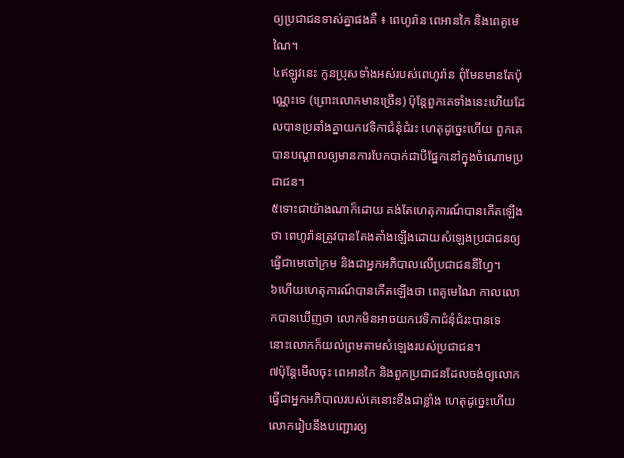ឲ្យប្រជាជនទាស់គ្នាផងគឺ ៖ ពេហូរ៉ាន ពេអានកៃ និងពេគូមេណៃ។
៤ឥឡូវនេះ កូនប្រុសទាំងអស់របស់ពេហូរ៉ាន ពុំមែនមានតែប៉ុណ្ណេះទេ (ព្រោះលោកមានច្រើន) ប៉ុន្តែពួកគេទាំងនេះហើយដែលបានប្រឆាំងគ្នាយកវេទិកាជំនុំជំរះ ហេតុដូច្នេះហើយ ពួកគេបានបណ្ដាលឲ្យមានការបែកបាក់ជាបីផ្នែកនៅក្នុងចំណោមប្រជាជន។
៥ទោះជាយ៉ាងណាក៏ដោយ គង់តែហេតុការណ៍បានកើតឡើងថា ពេហូរ៉ានត្រូវបានតែងតាំងឡើងដោយសំឡេងប្រជាជនឲ្យធ្វើជាមេចៅក្រម និងជាអ្នកអភិបាលលើប្រជាជននីហ្វៃ។
៦ហើយហេតុការណ៍បានកើតឡើងថា ពេគូមេណៃ កាលលោកបានឃើញថា លោកមិនអាចយកវេទិកាជំនុំជំរះបានទេ នោះលោកក៏យល់ព្រមតាមសំឡេងរបស់ប្រជាជន។
៧ប៉ុន្តែមើលចុះ ពេអានកៃ និងពួកប្រជាជនដែលចង់ឲ្យលោក ធ្វើជាអ្នកអភិបាលរបស់គេនោះខឹងជាខ្លាំង ហេតុដូច្នេះហើយ លោករៀបនឹងបញ្ជោរឲ្យ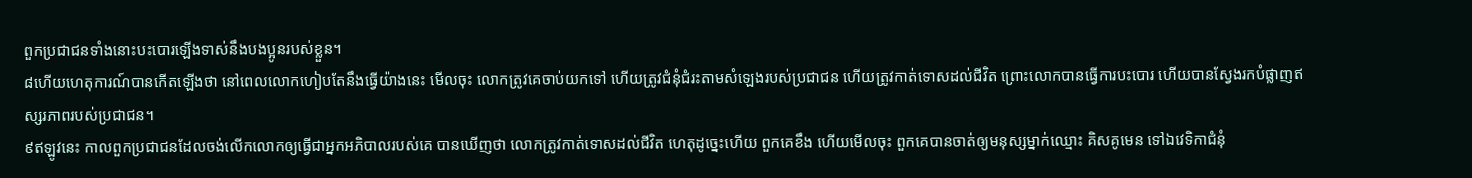ពួកប្រជាជនទាំងនោះបះបោរឡើងទាស់នឹងបងប្អូនរបស់ខ្លួន។
៨ហើយហេតុការណ៍បានកើតឡើងថា នៅពេលលោកហៀបតែនឹងធ្វើយ៉ាងនេះ មើលចុះ លោកត្រូវគេចាប់យកទៅ ហើយត្រូវជំនុំជំរះតាមសំឡេងរបស់ប្រជាជន ហើយត្រូវកាត់ទោសដល់ជីវិត ព្រោះលោកបានធ្វើការបះបោរ ហើយបានស្វែងរកបំផ្លាញឥស្សរភាពរបស់ប្រជាជន។
៩ឥឡូវនេះ កាលពួកប្រជាជនដែលចង់លើកលោកឲ្យធ្វើជាអ្នកអភិបាលរបស់គេ បានឃើញថា លោកត្រូវកាត់ទោសដល់ជីវិត ហេតុដូច្នេះហើយ ពួកគេខឹង ហើយមើលចុះ ពួកគេបានចាត់ឲ្យមនុស្សម្នាក់ឈ្មោះ គិសគូមេន ទៅឯវេទិកាជំនុំ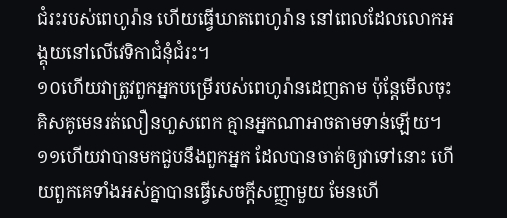ជំរះរបស់ពេហូរ៉ាន ហើយធ្វើឃាតពេហូរ៉ាន នៅពេលដែលលោកអង្គុយនៅលើវេទិកាជំនុំជំរះ។
១០ហើយវាត្រូវពួកអ្នកបម្រើរបស់ពេហូរ៉ានដេញតាម ប៉ុន្តែមើលចុះ គិសគូមេនរត់លឿនហួសពេក គ្មានអ្នកណាអាចតាមទាន់ឡើយ។
១១ហើយវាបានមកជួបនឹងពួកអ្នក ដែលបានចាត់ឲ្យវាទៅនោះ ហើយពួកគេទាំងអស់គ្នាបានធ្វើសេចក្ដីសញ្ញាមួយ មែនហើ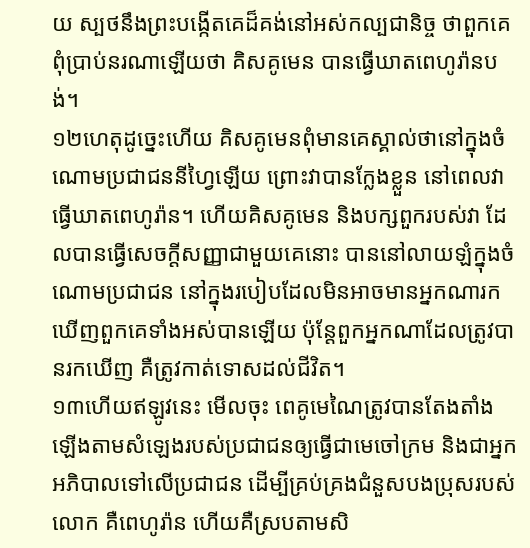យ ស្បថនឹងព្រះបង្កើតគេដ៏គង់នៅអស់កល្បជានិច្ច ថាពួកគេពុំប្រាប់នរណាឡើយថា គិសគូមេន បានធ្វើឃាតពេហូរ៉ានបង់។
១២ហេតុដូច្នេះហើយ គិសគូមេនពុំមានគេស្គាល់ថានៅក្នុងចំណោមប្រជាជននីហ្វៃឡើយ ព្រោះវាបានក្លែងខ្លួន នៅពេលវាធ្វើឃាតពេហូរ៉ាន។ ហើយគិសគូមេន និងបក្សពួករបស់វា ដែលបានធ្វើសេចក្ដីសញ្ញាជាមួយគេនោះ បាននៅលាយឡំក្នុងចំណោមប្រជាជន នៅក្នុងរបៀបដែលមិនអាចមានអ្នកណារកឃើញពួកគេទាំងអស់បានឡើយ ប៉ុន្តែពួកអ្នកណាដែលត្រូវបានរកឃើញ គឺត្រូវកាត់ទោសដល់ជីវិត។
១៣ហើយឥឡូវនេះ មើលចុះ ពេគូមេណៃត្រូវបានតែងតាំងឡើងតាមសំឡេងរបស់ប្រជាជនឲ្យធ្វើជាមេចៅក្រម និងជាអ្នកអភិបាលទៅលើប្រជាជន ដើម្បីគ្រប់គ្រងជំនួសបងប្រុសរបស់លោក គឺពេហូរ៉ាន ហើយគឺស្របតាមសិ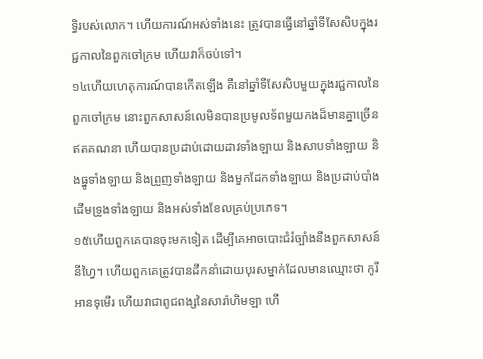ទ្ធិរបស់លោក។ ហើយការណ៍អស់ទាំងនេះ ត្រូវបានធ្វើនៅឆ្នាំទីសែសិបក្នុងរជ្ជកាលនៃពួកចៅក្រម ហើយវាក៏ចប់ទៅ។
១៤ហើយហេតុការណ៍បានកើតឡើង គឺនៅឆ្នាំទីសែសិបមួយក្នុងរជ្ជកាលនៃពួកចៅក្រម នោះពួកសាសន៍លេមិនបានប្រមូលទ័ពមួយកងដ៏មានគ្នាច្រើនឥតគណនា ហើយបានប្រដាប់ដោយដាវទាំងឡាយ និងសាបទាំងឡាយ និងធ្នូទាំងឡាយ និងព្រួញទាំងឡាយ និងមួកដែកទាំងឡាយ និងប្រដាប់បាំងដើមទ្រូងទាំងឡាយ និងអស់ទាំងខែលគ្រប់ប្រភេទ។
១៥ហើយពួកគេបានចុះមកទៀត ដើម្បីគេអាចបោះជំរំច្បាំងនឹងពួកសាសន៍នីហ្វៃ។ ហើយពួកគេត្រូវបានដឹកនាំដោយបុរសម្នាក់ដែលមានឈ្មោះថា កូរីអានទុមើរ ហើយវាជាពូជពង្សនៃសារ៉ាហិមឡា ហើ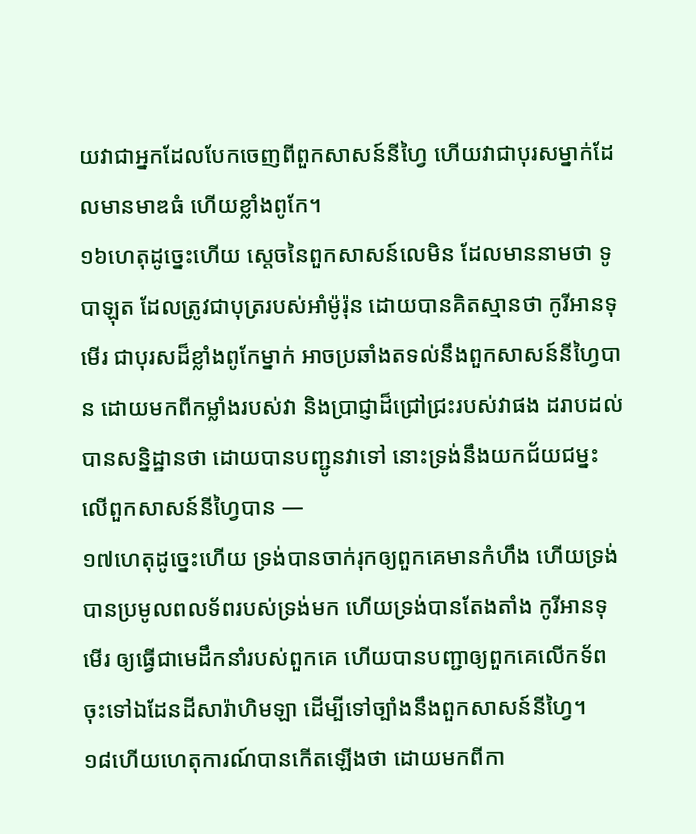យវាជាអ្នកដែលបែកចេញពីពួកសាសន៍នីហ្វៃ ហើយវាជាបុរសម្នាក់ដែលមានមាឌធំ ហើយខ្លាំងពូកែ។
១៦ហេតុដូច្នេះហើយ ស្ដេចនៃពួកសាសន៍លេមិន ដែលមាននាមថា ទូបាឡុត ដែលត្រូវជាបុត្ររបស់អាំម៉ូរ៉ុន ដោយបានគិតស្មានថា កូរីអានទុមើរ ជាបុរសដ៏ខ្លាំងពូកែម្នាក់ អាចប្រឆាំងតទល់នឹងពួកសាសន៍នីហ្វៃបាន ដោយមកពីកម្លាំងរបស់វា និងប្រាជ្ញាដ៏ជ្រៅជ្រះរបស់វាផង ដរាបដល់បានសន្និដ្ឋានថា ដោយបានបញ្ជូនវាទៅ នោះទ្រង់នឹងយកជ័យជម្នះលើពួកសាសន៍នីហ្វៃបាន —
១៧ហេតុដូច្នេះហើយ ទ្រង់បានចាក់រុកឲ្យពួកគេមានកំហឹង ហើយទ្រង់បានប្រមូលពលទ័ពរបស់ទ្រង់មក ហើយទ្រង់បានតែងតាំង កូរីអានទុមើរ ឲ្យធ្វើជាមេដឹកនាំរបស់ពួកគេ ហើយបានបញ្ជាឲ្យពួកគេលើកទ័ពចុះទៅឯដែនដីសារ៉ាហិមឡា ដើម្បីទៅច្បាំងនឹងពួកសាសន៍នីហ្វៃ។
១៨ហើយហេតុការណ៍បានកើតឡើងថា ដោយមកពីកា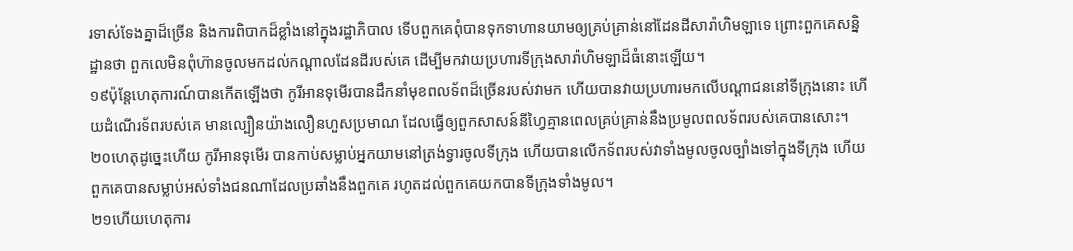រទាស់ទែងគ្នាដ៏ច្រើន និងការពិបាកដ៏ខ្លាំងនៅក្នុងរដ្ឋាភិបាល ទើបពួកគេពុំបានទុកទាហានយាមឲ្យគ្រប់គ្រាន់នៅដែនដីសារ៉ាហិមឡាទេ ព្រោះពួកគេសន្និដ្ឋានថា ពួកលេមិនពុំហ៊ានចូលមកដល់កណ្ដាលដែនដីរបស់គេ ដើម្បីមកវាយប្រហារទីក្រុងសារ៉ាហិមឡាដ៏ធំនោះឡើយ។
១៩ប៉ុន្តែហេតុការណ៍បានកើតឡើងថា កូរីអានទុមើរបានដឹកនាំមុខពលទ័ពដ៏ច្រើនរបស់វាមក ហើយបានវាយប្រហារមកលើបណ្ដាជននៅទីក្រុងនោះ ហើយដំណើរទ័ពរបស់គេ មានល្បឿនយ៉ាងលឿនហួសប្រមាណ ដែលធ្វើឲ្យពួកសាសន៍នីហ្វៃគ្មានពេលគ្រប់គ្រាន់នឹងប្រមូលពលទ័ពរបស់គេបានសោះ។
២០ហេតុដូច្នេះហើយ កូរីអានទុមើរ បានកាប់សម្លាប់អ្នកយាមនៅត្រង់ទ្វារចូលទីក្រុង ហើយបានលើកទ័ពរបស់វាទាំងមូលចូលច្បាំងទៅក្នុងទីក្រុង ហើយពួកគេបានសម្លាប់អស់ទាំងជនណាដែលប្រឆាំងនឹងពួកគេ រហូតដល់ពួកគេយកបានទីក្រុងទាំងមូល។
២១ហើយហេតុការ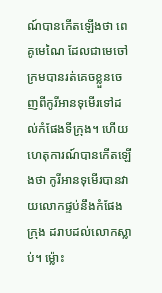ណ៍បានកើតឡើងថា ពេគូមេណៃ ដែលជាមេចៅក្រមបានរត់គេចខ្លួនចេញពីកូរីអានទុមើរទៅដល់កំផែងទីក្រុង។ ហើយហេតុការណ៍បានកើតឡើងថា កូរីអានទុមើរបានវាយលោកផ្ទប់នឹងកំផែងក្រុង ដរាបដល់លោកស្លាប់។ ម្ល៉ោះ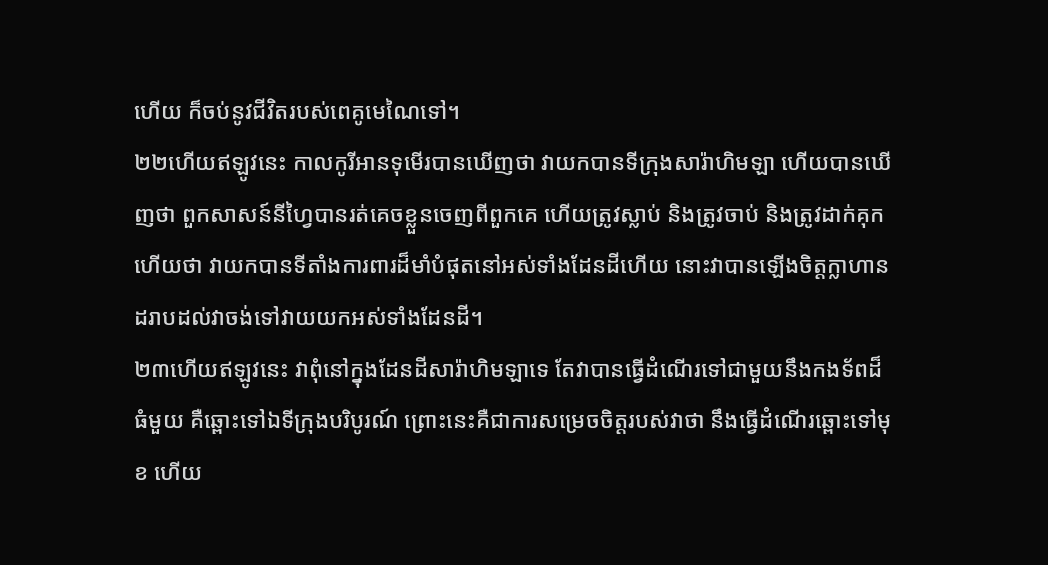ហើយ ក៏ចប់នូវជីវិតរបស់ពេគូមេណៃទៅ។
២២ហើយឥឡូវនេះ កាលកូរីអានទុមើរបានឃើញថា វាយកបានទីក្រុងសារ៉ាហិមឡា ហើយបានឃើញថា ពួកសាសន៍នីហ្វៃបានរត់គេចខ្លួនចេញពីពួកគេ ហើយត្រូវស្លាប់ និងត្រូវចាប់ និងត្រូវដាក់គុក ហើយថា វាយកបានទីតាំងការពារដ៏មាំបំផុតនៅអស់ទាំងដែនដីហើយ នោះវាបានឡើងចិត្តក្លាហាន ដរាបដល់វាចង់ទៅវាយយកអស់ទាំងដែនដី។
២៣ហើយឥឡូវនេះ វាពុំនៅក្នុងដែនដីសារ៉ាហិមឡាទេ តែវាបានធ្វើដំណើរទៅជាមួយនឹងកងទ័ពដ៏ធំមួយ គឺឆ្ពោះទៅឯទីក្រុងបរិបូរណ៍ ព្រោះនេះគឺជាការសម្រេចចិត្តរបស់វាថា នឹងធ្វើដំណើរឆ្ពោះទៅមុខ ហើយ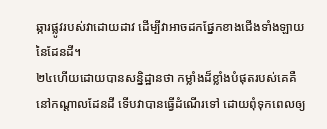ឆ្ការផ្លូវរបស់វាដោយដាវ ដើម្បីវាអាចដកផ្នែកខាងជើងទាំងឡាយនៃដែនដី។
២៤ហើយដោយបានសន្និដ្ឋានថា កម្លាំងដ៏ខ្លាំងបំផុតរបស់គេគឺនៅកណ្ដាលដែនដី ទើបវាបានធ្វើដំណើរទៅ ដោយពុំទុកពេលឲ្យ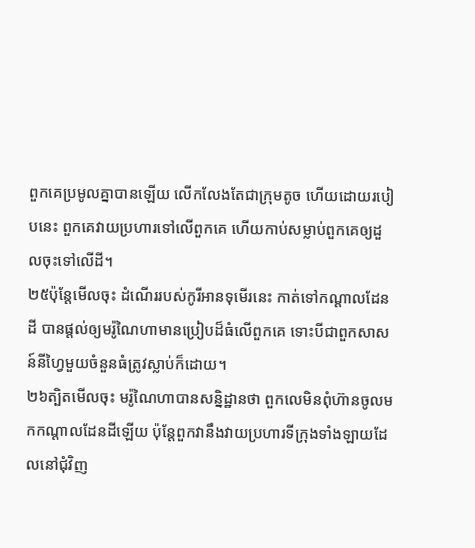ពួកគេប្រមូលគ្នាបានឡើយ លើកលែងតែជាក្រុមតូច ហើយដោយរបៀបនេះ ពួកគេវាយប្រហារទៅលើពួកគេ ហើយកាប់សម្លាប់ពួកគេឲ្យដួលចុះទៅលើដី។
២៥ប៉ុន្តែមើលចុះ ដំណើររបស់កូរីអានទុមើរនេះ កាត់ទៅកណ្ដាលដែនដី បានផ្ដល់ឲ្យមរ៉ូណៃហាមានប្រៀបដ៏ធំលើពួកគេ ទោះបីជាពួកសាសន៍នីហ្វៃមួយចំនួនធំត្រូវស្លាប់ក៏ដោយ។
២៦ត្បិតមើលចុះ មរ៉ូណៃហាបានសន្និដ្ឋានថា ពួកលេមិនពុំហ៊ានចូលមកកណ្ដាលដែនដីឡើយ ប៉ុន្តែពួកវានឹងវាយប្រហារទីក្រុងទាំងឡាយដែលនៅជុំវិញ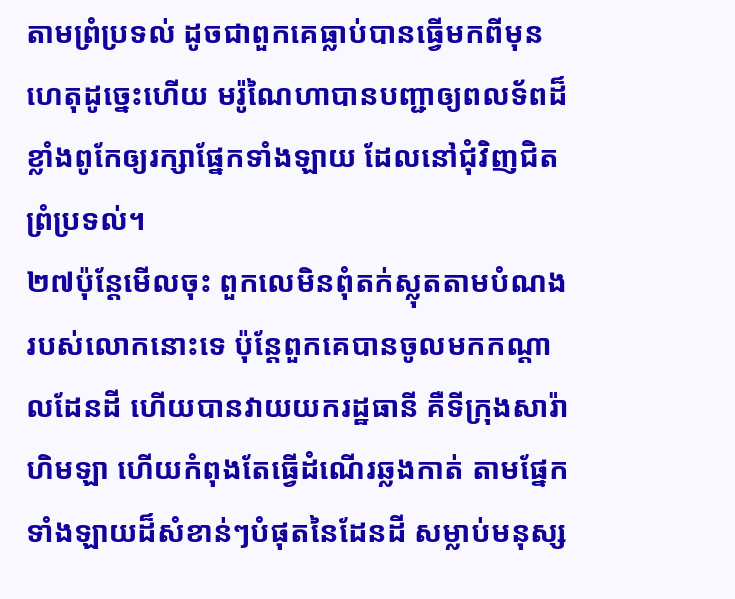តាមព្រំប្រទល់ ដូចជាពួកគេធ្លាប់បានធ្វើមកពីមុន ហេតុដូច្នេះហើយ មរ៉ូណៃហាបានបញ្ជាឲ្យពលទ័ពដ៏ខ្លាំងពូកែឲ្យរក្សាផ្នែកទាំងឡាយ ដែលនៅជុំវិញជិតព្រំប្រទល់។
២៧ប៉ុន្តែមើលចុះ ពួកលេមិនពុំតក់ស្លុតតាមបំណងរបស់លោកនោះទេ ប៉ុន្តែពួកគេបានចូលមកកណ្ដាលដែនដី ហើយបានវាយយករដ្ឋធានី គឺទីក្រុងសារ៉ាហិមឡា ហើយកំពុងតែធ្វើដំណើរឆ្លងកាត់ តាមផ្នែកទាំងឡាយដ៏សំខាន់ៗបំផុតនៃដែនដី សម្លាប់មនុស្ស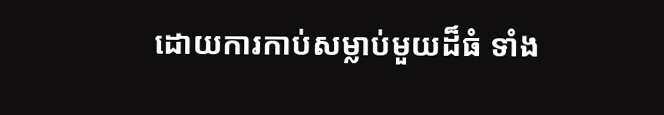ដោយការកាប់សម្លាប់មួយដ៏ធំ ទាំង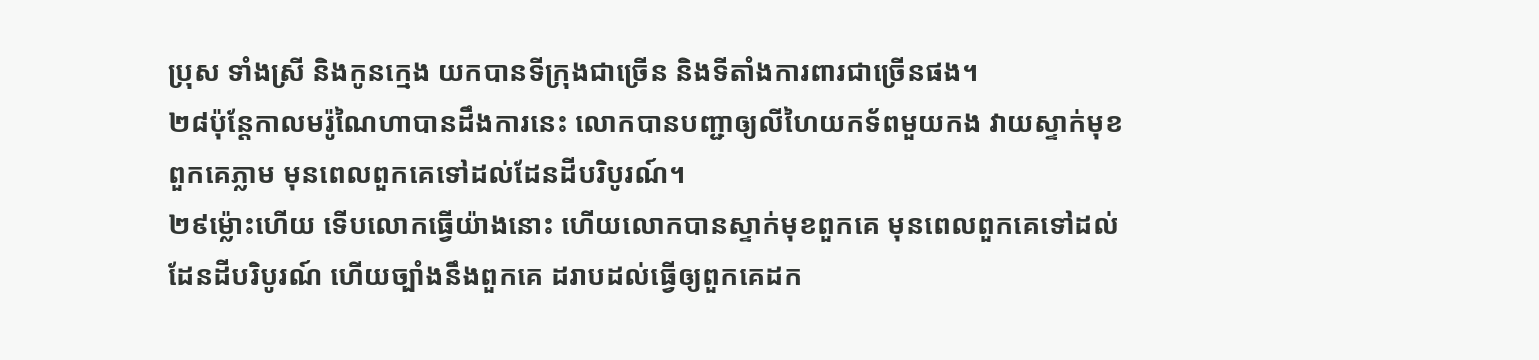ប្រុស ទាំងស្រី និងកូនក្មេង យកបានទីក្រុងជាច្រើន និងទីតាំងការពារជាច្រើនផង។
២៨ប៉ុន្តែកាលមរ៉ូណៃហាបានដឹងការនេះ លោកបានបញ្ជាឲ្យលីហៃយកទ័ពមួយកង វាយស្ទាក់មុខពួកគេភ្លាម មុនពេលពួកគេទៅដល់ដែនដីបរិបូរណ៍។
២៩ម្ល៉ោះហើយ ទើបលោកធ្វើយ៉ាងនោះ ហើយលោកបានស្ទាក់មុខពួកគេ មុនពេលពួកគេទៅដល់ដែនដីបរិបូរណ៍ ហើយច្បាំងនឹងពួកគេ ដរាបដល់ធ្វើឲ្យពួកគេដក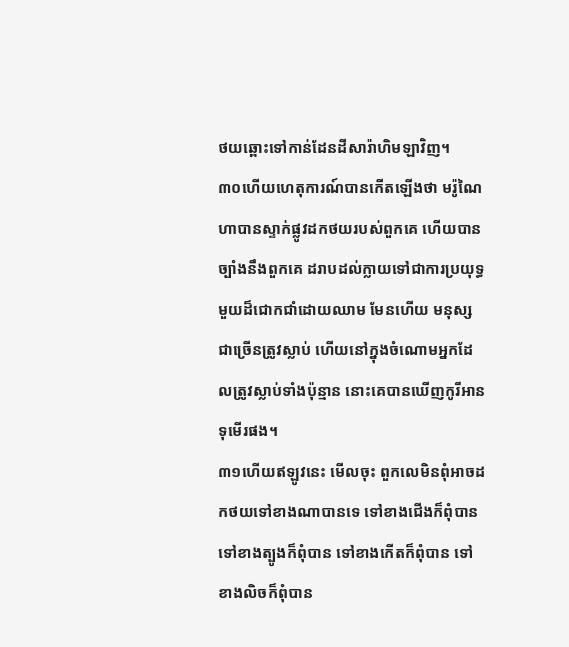ថយឆ្ពោះទៅកាន់ដែនដីសារ៉ាហិមឡាវិញ។
៣០ហើយហេតុការណ៍បានកើតឡើងថា មរ៉ូណៃហាបានស្ទាក់ផ្លូវដកថយរបស់ពួកគេ ហើយបានច្បាំងនឹងពួកគេ ដរាបដល់ក្លាយទៅជាការប្រយុទ្ធមួយដ៏ជោកជាំដោយឈាម មែនហើយ មនុស្សជាច្រើនត្រូវស្លាប់ ហើយនៅក្នុងចំណោមអ្នកដែលត្រូវស្លាប់ទាំងប៉ុន្មាន នោះគេបានឃើញកូរីអានទុមើរផង។
៣១ហើយឥឡូវនេះ មើលចុះ ពួកលេមិនពុំអាចដកថយទៅខាងណាបានទេ ទៅខាងជើងក៏ពុំបាន ទៅខាងត្បូងក៏ពុំបាន ទៅខាងកើតក៏ពុំបាន ទៅខាងលិចក៏ពុំបាន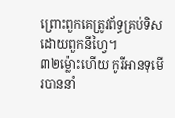ព្រោះពួកគេត្រូវព័ទ្ធគ្រប់ទិសដោយពួកនីហ្វៃ។
៣២ម្ល៉ោះហើយ កូរីអានទុមើរបាននាំ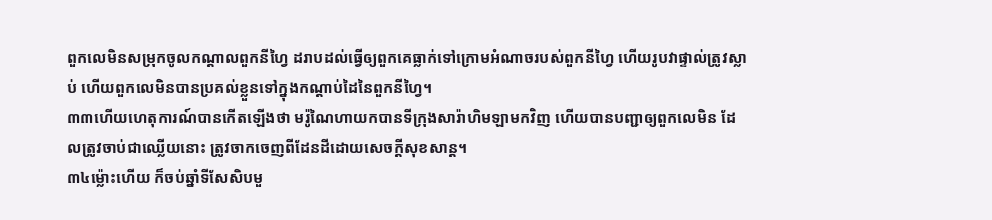ពួកលេមិនសម្រុកចូលកណ្ដាលពួកនីហ្វៃ ដរាបដល់ធ្វើឲ្យពួកគេធ្លាក់ទៅក្រោមអំណាចរបស់ពួកនីហ្វៃ ហើយរូបវាផ្ទាល់ត្រូវស្លាប់ ហើយពួកលេមិនបានប្រគល់ខ្លួនទៅក្នុងកណ្ដាប់ដៃនៃពួកនីហ្វៃ។
៣៣ហើយហេតុការណ៍បានកើតឡើងថា មរ៉ូណៃហាយកបានទីក្រុងសារ៉ាហិមឡាមកវិញ ហើយបានបញ្ជាឲ្យពួកលេមិន ដែលត្រូវចាប់ជាឈ្លើយនោះ ត្រូវចាកចេញពីដែនដីដោយសេចក្ដីសុខសាន្ត។
៣៤ម្ល៉ោះហើយ ក៏ចប់ឆ្នាំទីសែសិបមួ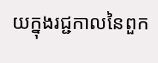យក្នុងរជ្ជកាលនៃពួក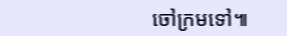ចៅក្រមទៅ៕